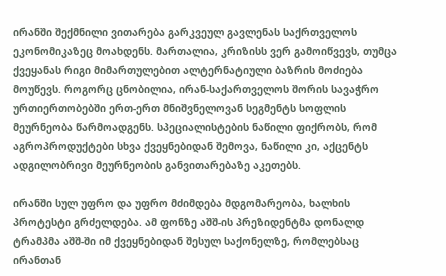ირანში შექმნილი ვითარება გარკვეულ გავლენას საქრთველოს ეკონომიკაზეც მოახდენს. მართალია, კრიზისს ვერ გამოიწვევს, თუმცა ქვეყანას რიგი მიმართულებით ალტერნატიული ბაზრის მოძიება მოუწევს. როგორც ცნობილია, ირან-საქართველოს შორის სავაჭრო ურთიერთობებში ერთ-ერთ მნიშვნელოვან სეგმენტს სოფლის მეურნეობა წარმოადგენს. სპეციალისტების ნაწილი ფიქრობს, რომ აგროპროდუქტები სხვა ქვეყნებიდან შემოვა, ნაწილი კი, აქცენტს ადგილობრივი მეურნეობის განვითარებაზე აკეთებს.

ირანში სულ უფრო და უფრო მძიმდება მდგომარეობა, ხალხის პროტესტი გრძელდება. ამ ფონზე აშშ-ის პრეზიდენტმა დონალდ ტრამპმა აშშ-ში იმ ქვეყნებიდან შესულ საქონელზე, რომლებსაც ირანთან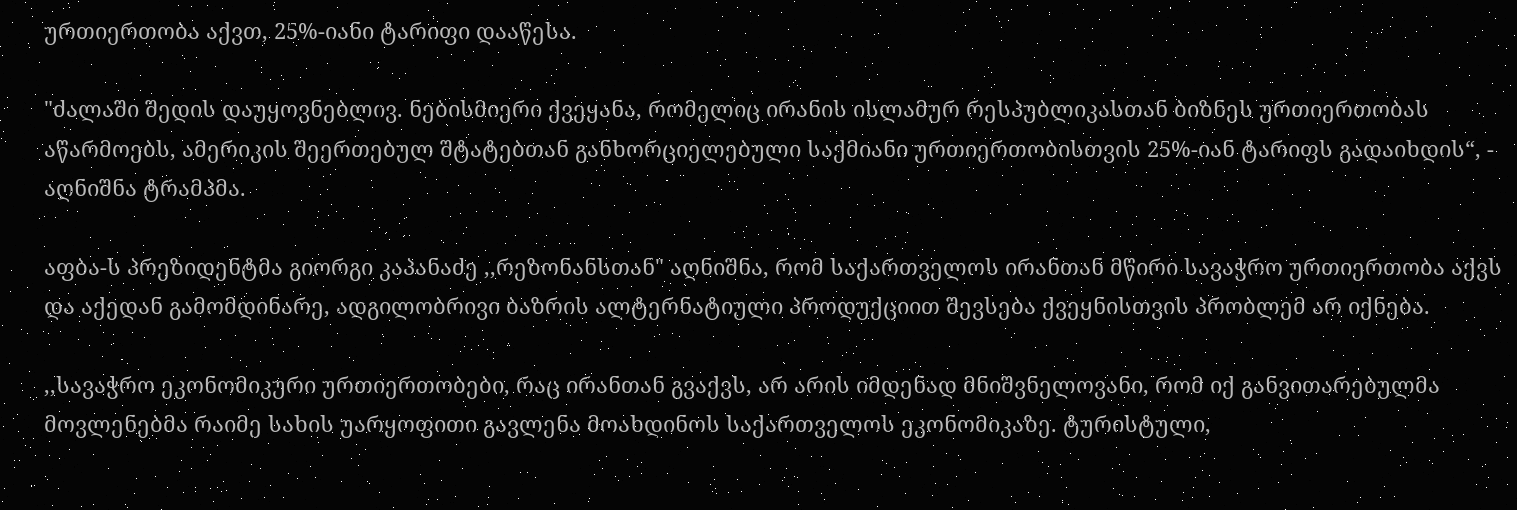ურთიერთობა აქვთ, 25%-იანი ტარიფი დააწესა.

"ძალაში შედის დაუყოვნებლივ. ნებისმიერი ქვეყანა, რომელიც ირანის ისლამურ რესპუბლიკასთან ბიზნეს ურთიერთობას აწარმოებს, ამერიკის შეერთებულ შტატებთან განხორციელებული საქმიანი ურთიერთობისთვის 25%-იან ტარიფს გადაიხდის“, - აღნიშნა ტრამპმა.

აფბა-ს პრეზიდენტმა გიორგი კაპანაძე ,,რეზონანსთან" აღნიშნა, რომ საქართველოს ირანთან მწირი სავაჭრო ურთიერთობა აქვს და აქედან გამომდინარე, ადგილობრივი ბაზრის ალტერნატიული პროდუქციით შევსება ქვეყნისთვის პრობლემ არ იქნება.

,,სავაჭრო ეკონომიკური ურთიერთობები, რაც ირანთან გვაქვს, არ არის იმდენად მნიშვნელოვანი, რომ იქ განვითარებულმა მოვლენებმა რაიმე სახის უარყოფითი გავლენა მოახდინოს საქართველოს ეკონომიკაზე. ტურისტული,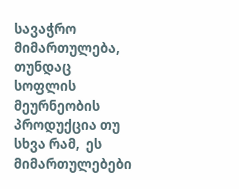სავაჭრო მიმართულება, თუნდაც სოფლის მეურნეობის პროდუქცია თუ სხვა რამ,  ეს მიმართულებები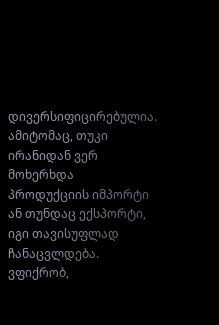დივერსიფიცირებულია. ამიტომაც, თუკი ირანიდან ვერ მოხერხდა პროდუქციის იმპორტი ან თუნდაც ექსპორტი, იგი თავისუფლად ჩანაცვლდება. ვფიქრობ,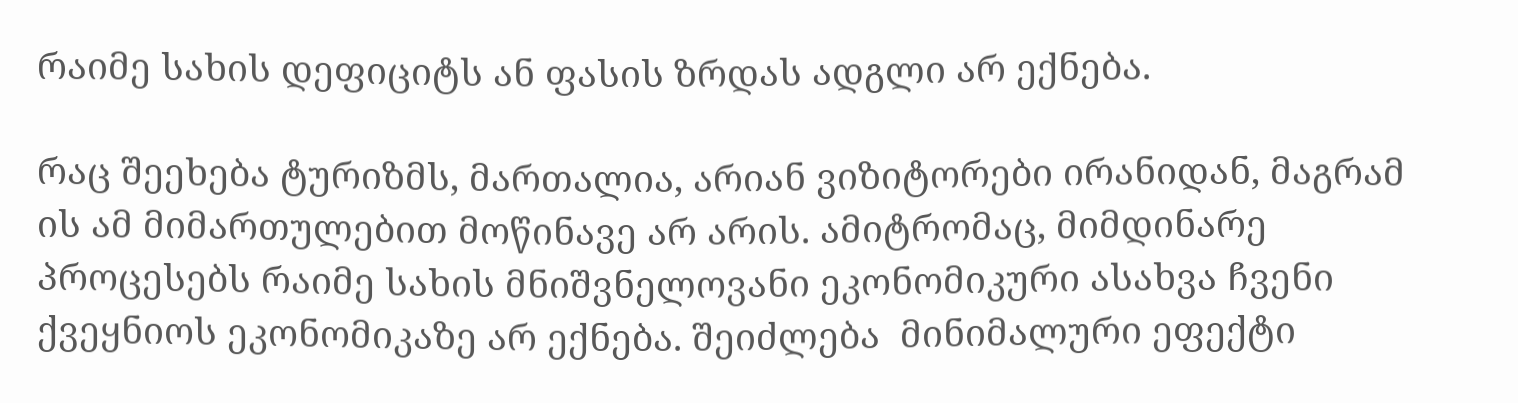რაიმე სახის დეფიციტს ან ფასის ზრდას ადგლი არ ექნება.

რაც შეეხება ტურიზმს, მართალია, არიან ვიზიტორები ირანიდან, მაგრამ ის ამ მიმართულებით მოწინავე არ არის. ამიტრომაც, მიმდინარე პროცესებს რაიმე სახის მნიშვნელოვანი ეკონომიკური ასახვა ჩვენი ქვეყნიოს ეკონომიკაზე არ ექნება. შეიძლება  მინიმალური ეფექტი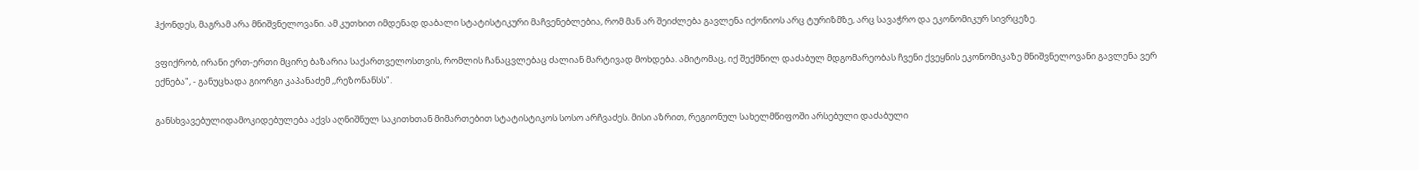ჰქონდეს, მაგრამ არა მნიშვნელოვანი. ამ კუთხით იმდენად დაბალი სტატისტიკური მაჩვენებლებია, რომ მან არ შეიძლება გავლენა იქონიოს არც ტურიზმზე, არც სავაჭრო და ეკონომიკურ სივრცეზე.

ვფიქრობ, ირანი ერთ-ერთი მცირე ბაზარია საქართველოსთვის, რომლის ჩანაცვლებაც ძალიან მარტივად მოხდება. ამიტომაც, იქ შექმნილ დაძაბულ მდგომარეობას ჩვენი ქვეყნის ეკონომიკაზე მნიშვნელოვანი გავლენა ვერ ექნება", - განუცხადა გიორგი კაპანაძემ ,,რეზონანსს".

განსხვავებულიდამოკიდებულება აქვს აღნიშნულ საკითხთან მიმართებით სტატისტიკოს სოსო არჩვაძეს. მისი აზრით, რეგიონულ სახელმწიფოში არსებული დაძაბული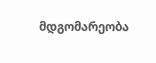მდგომარეობა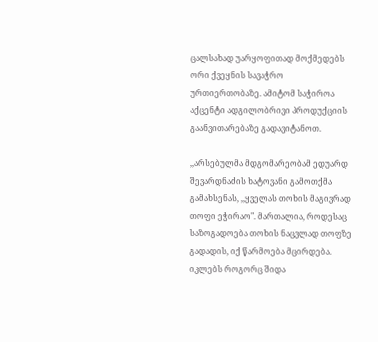ცალსახად უარყოფითად მოქმედებს ორი ქვეყნის სავაჭრო ურთიერთობაზე. ამიტომ საჭიროა აქცენტი ადგილობრივი პროდუქციის გაანვითარებაზე გადავიტანოთ.

,,არსებულმა მდგომარეობამ ედუარდ შევარდნაძის ხატოვანი გამოთქმა გამახსენას, ,,ყველას თოხის მაგივრად თოფი ეჭირაო". მართალია, როდესაც საზოგადოება თოხის ნაცვლად თოფზე გადადის, იქ წარმოება მცირდება.  იკლებს როგორც შიდა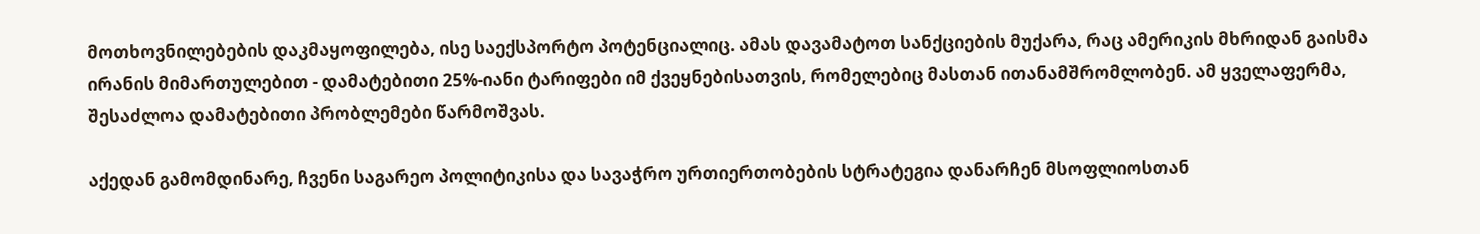მოთხოვნილებების დაკმაყოფილება, ისე საექსპორტო პოტენციალიც. ამას დავამატოთ სანქციების მუქარა, რაც ამერიკის მხრიდან გაისმა ირანის მიმართულებით - დამატებითი 25%-იანი ტარიფები იმ ქვეყნებისათვის, რომელებიც მასთან ითანამშრომლობენ. ამ ყველაფერმა, შესაძლოა დამატებითი პრობლემები წარმოშვას.

აქედან გამომდინარე, ჩვენი საგარეო პოლიტიკისა და სავაჭრო ურთიერთობების სტრატეგია დანარჩენ მსოფლიოსთან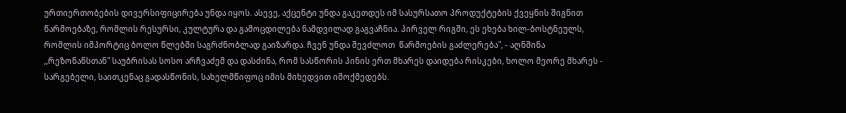ურთიერთობების დივერსიფიცირება უნდა იყოს. ასევე, აქცენტი უნდა გაკეთდეს იმ სასურსათო პროდუქტების ქვეყნის შიგნით წარმოებაზე, რომლის რესურსი, კულტურა და გამოცდილება ნამდვილად გაგვაჩნია. პირველ რიგში, ეს ეხება ხილ-ბოსტნეულს, რომლის იმპორტიც ბოლო წლებში საგრძნობლად გაიზარდა. ჩვენ უნდა შევძლოთ  წარმოების გაძლერება", - აღნშინა ,,რეზონანსთან" საუბრისას სოსო არჩვაძემ და დასძინა, რომ სასწორის პინის ერთ მხარეს დაიდება რისკები, ხოლო მეორე მხარეს - სარგებელი, საითკენაც გადასწონის, სახელმწიფოც იმის მიხედვით იმოქმედებს.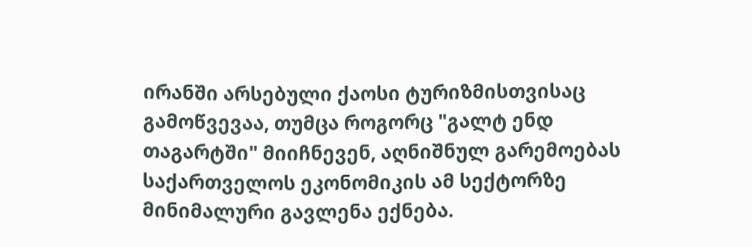ირანში არსებული ქაოსი ტურიზმისთვისაც გამოწვევაა, თუმცა როგორც "გალტ ენდ თაგარტში" მიიჩნევენ, აღნიშნულ გარემოებას საქართველოს ეკონომიკის ამ სექტორზე მინიმალური გავლენა ექნება.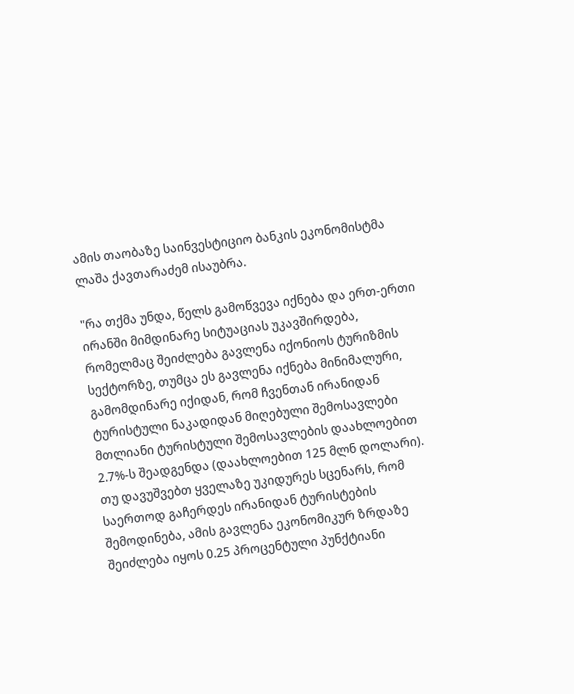ამის თაობაზე საინვესტიციო ბანკის ეკონომისტმა ლაშა ქავთარაძემ ისაუბრა.

"რა თქმა უნდა, წელს გამოწვევა იქნება და ერთ-ერთი ირანში მიმდინარე სიტუაციას უკავშირდება, რომელმაც შეიძლება გავლენა იქონიოს ტურიზმის სექტორზე, თუმცა ეს გავლენა იქნება მინიმალური, გამომდინარე იქიდან, რომ ჩვენთან ირანიდან ტურისტული ნაკადიდან მიღებული შემოსავლები მთლიანი ტურისტული შემოსავლების დაახლოებით 2.7%-ს შეადგენდა (დაახლოებით 125 მლნ დოლარი). თუ დავუშვებთ ყველაზე უკიდურეს სცენარს, რომ საერთოდ გაჩერდეს ირანიდან ტურისტების შემოდინება, ამის გავლენა ეკონომიკურ ზრდაზე შეიძლება იყოს 0.25 პროცენტული პუნქტიანი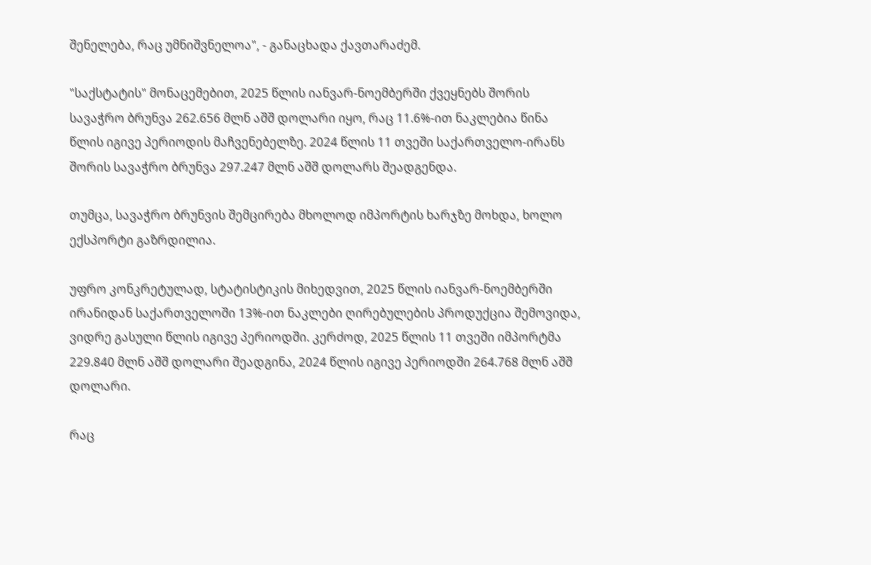შენელება, რაც უმნიშვნელოა", - განაცხადა ქავთარაძემ.

"საქსტატის" მონაცემებით, 2025 წლის იანვარ-ნოემბერში ქვეყნებს შორის სავაჭრო ბრუნვა 262.656 მლნ აშშ დოლარი იყო, რაც 11.6%-ით ნაკლებია წინა წლის იგივე პერიოდის მაჩვენებელზე. 2024 წლის 11 თვეში საქართველო-ირანს შორის სავაჭრო ბრუნვა 297.247 მლნ აშშ დოლარს შეადგენდა.

თუმცა, სავაჭრო ბრუნვის შემცირება მხოლოდ იმპორტის ხარჯზე მოხდა, ხოლო ექსპორტი გაზრდილია.

უფრო კონკრეტულად, სტატისტიკის მიხედვით, 2025 წლის იანვარ-ნოემბერში ირანიდან საქართველოში 13%-ით ნაკლები ღირებულების პროდუქცია შემოვიდა, ვიდრე გასული წლის იგივე პერიოდში. კერძოდ, 2025 წლის 11 თვეში იმპორტმა 229.840 მლნ აშშ დოლარი შეადგინა, 2024 წლის იგივე პერიოდში 264.768 მლნ აშშ დოლარი.

რაც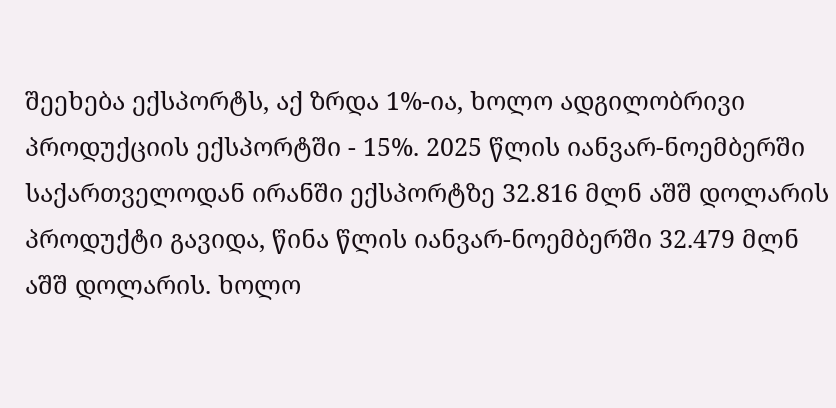შეეხება ექსპორტს, აქ ზრდა 1%-ია, ხოლო ადგილობრივი პროდუქციის ექსპორტში - 15%. 2025 წლის იანვარ-ნოემბერში საქართველოდან ირანში ექსპორტზე 32.816 მლნ აშშ დოლარის პროდუქტი გავიდა, წინა წლის იანვარ-ნოემბერში 32.479 მლნ აშშ დოლარის. ხოლო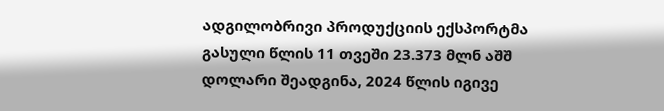ადგილობრივი პროდუქციის ექსპორტმა გასული წლის 11 თვეში 23.373 მლნ აშშ დოლარი შეადგინა, 2024 წლის იგივე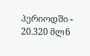პერიოდში - 20.320 მლნ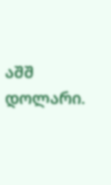აშშ დოლარი.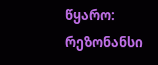წყარო: რეზონანსი